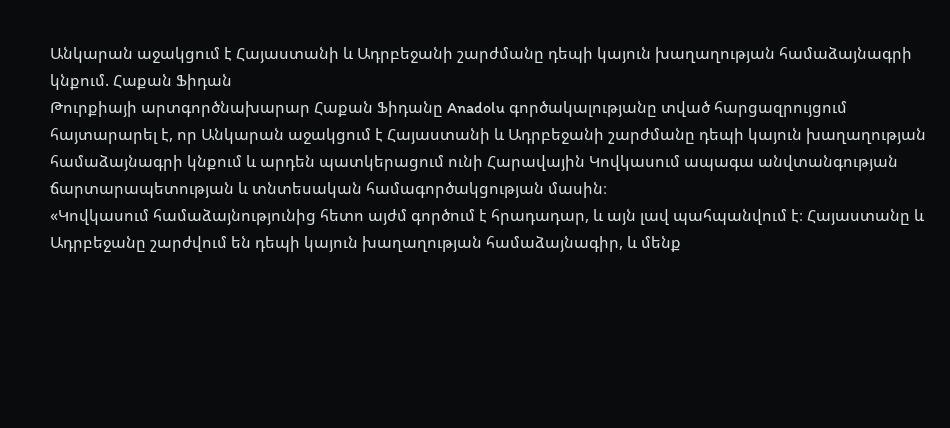Անկարան աջակցում է Հայաստանի և Ադրբեջանի շարժմանը դեպի կայուն խաղաղության համաձայնագրի կնքում. Հաքան Ֆիդան
Թուրքիայի արտգործնախարար Հաքան Ֆիդանը Anadolu գործակալությանը տված հարցազրույցում հայտարարել է, որ Անկարան աջակցում է Հայաստանի և Ադրբեջանի շարժմանը դեպի կայուն խաղաղության համաձայնագրի կնքում և արդեն պատկերացում ունի Հարավային Կովկասում ապագա անվտանգության ճարտարապետության և տնտեսական համագործակցության մասին։
«Կովկասում համաձայնությունից հետո այժմ գործում է հրադադար, և այն լավ պահպանվում է։ Հայաստանը և Ադրբեջանը շարժվում են դեպի կայուն խաղաղության համաձայնագիր, և մենք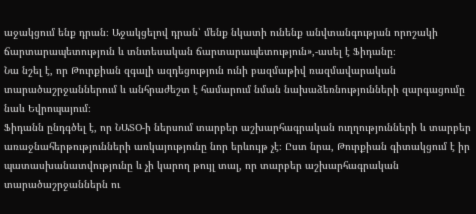աջակցում ենք դրան։ Աջակցելով դրան՝ մենք նկատի ունենք անվտանգության որոշակի ճարտարապետություն և տնտեսական ճարտարապետություն»,-ասել է Ֆիդանը։
Նա նշել է, որ Թուրքիան զգալի ազդեցություն ունի բազմաթիվ ռազմավարական տարածաշրջաններում և անհրաժեշտ է համարում նման նախաձեռնությունների զարգացումը նաև Եվրոպայում։
Ֆիդանն ընդգծել է, որ ՆԱՏՕ-ի ներսում տարբեր աշխարհագրական ուղղությունների և տարբեր առաջնահերթությունների առկայությունը նոր երևույթ չէ։ Ըստ նրա, Թուրքիան գիտակցում է իր պատասխանատվությունը և չի կարող թույլ տալ, որ տարբեր աշխարհագրական տարածաշրջաններն ու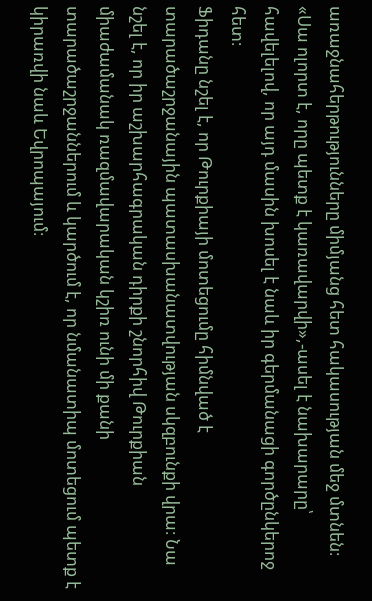առաջնահերթությունները միմյանց հետ հակասության մեջ մտնեն։
«Սա ոլորտ է, որը պետք է կառավարվի»,-ասել է նախարարը՝ հավելելով, որ այդ մասին խոսել է նաև իր գերմանացի գործընկերոջ հետ։
Ֆիդանը նշել է, որ Թուրքիայի մոտեցումը հիմնված է տարածաշրջանային պատասխանատվության սկզբունքի վրա։ Նա նշել է, որ իր աշխարհագրական դիրքի շնորհիվ Թուրքիան միաժամանակ ռազմավարական կշիռ ունի մի քանի տարածաշրջաններում և կարծում է, որ նմանատիպ մոտեցում պետք է կիրառվի նաև Եվրոպայում։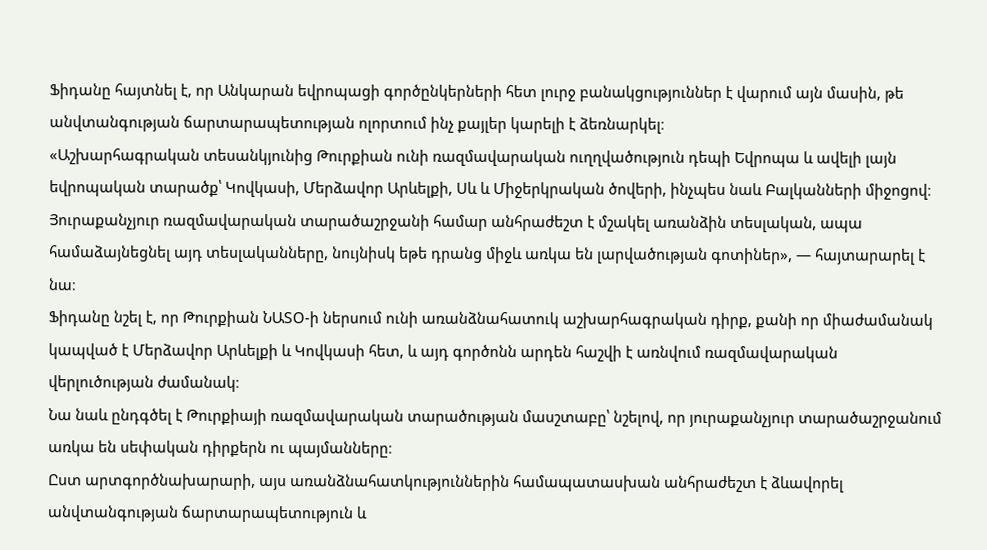Ֆիդանը հայտնել է, որ Անկարան եվրոպացի գործընկերների հետ լուրջ բանակցություններ է վարում այն մասին, թե անվտանգության ճարտարապետության ոլորտում ինչ քայլեր կարելի է ձեռնարկել։
«Աշխարհագրական տեսանկյունից Թուրքիան ունի ռազմավարական ուղղվածություն դեպի Եվրոպա և ավելի լայն եվրոպական տարածք՝ Կովկասի, Մերձավոր Արևելքի, Սև և Միջերկրական ծովերի, ինչպես նաև Բալկանների միջոցով։ Յուրաքանչյուր ռազմավարական տարածաշրջանի համար անհրաժեշտ է մշակել առանձին տեսլական, ապա համաձայնեցնել այդ տեսլականները, նույնիսկ եթե դրանց միջև առկա են լարվածության գոտիներ», — հայտարարել է նա։
Ֆիդանը նշել է, որ Թուրքիան ՆԱՏՕ-ի ներսում ունի առանձնահատուկ աշխարհագրական դիրք, քանի որ միաժամանակ կապված է Մերձավոր Արևելքի և Կովկասի հետ, և այդ գործոնն արդեն հաշվի է առնվում ռազմավարական վերլուծության ժամանակ։
Նա նաև ընդգծել է Թուրքիայի ռազմավարական տարածության մասշտաբը՝ նշելով, որ յուրաքանչյուր տարածաշրջանում առկա են սեփական դիրքերն ու պայմանները։
Ըստ արտգործնախարարի, այս առանձնահատկություններին համապատասխան անհրաժեշտ է ձևավորել անվտանգության ճարտարապետություն և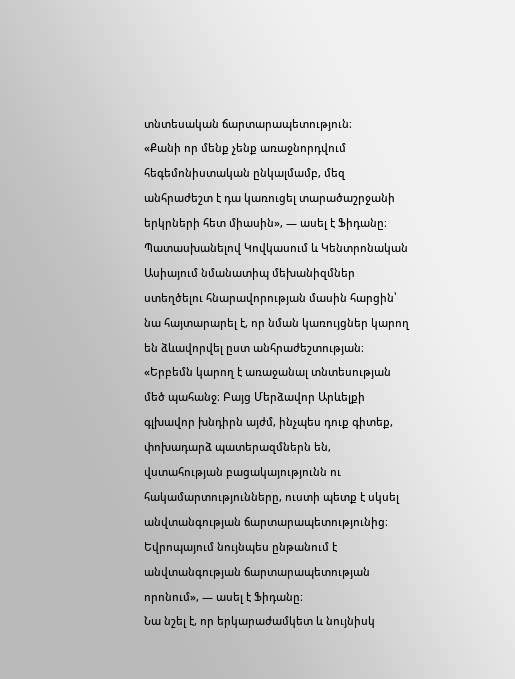տնտեսական ճարտարապետություն։
«Քանի որ մենք չենք առաջնորդվում հեգեմոնիստական ընկալմամբ, մեզ անհրաժեշտ է դա կառուցել տարածաշրջանի երկրների հետ միասին», — ասել է Ֆիդանը։
Պատասխանելով Կովկասում և Կենտրոնական Ասիայում նմանատիպ մեխանիզմներ ստեղծելու հնարավորության մասին հարցին՝ նա հայտարարել է, որ նման կառույցներ կարող են ձևավորվել ըստ անհրաժեշտության։
«Երբեմն կարող է առաջանալ տնտեսության մեծ պահանջ։ Բայց Մերձավոր Արևելքի գլխավոր խնդիրն այժմ, ինչպես դուք գիտեք, փոխադարձ պատերազմներն են, վստահության բացակայությունն ու հակամարտությունները, ուստի պետք է սկսել անվտանգության ճարտարապետությունից։ Եվրոպայում նույնպես ընթանում է անվտանգության ճարտարապետության որոնում», — ասել է Ֆիդանը։
Նա նշել է, որ երկարաժամկետ և նույնիսկ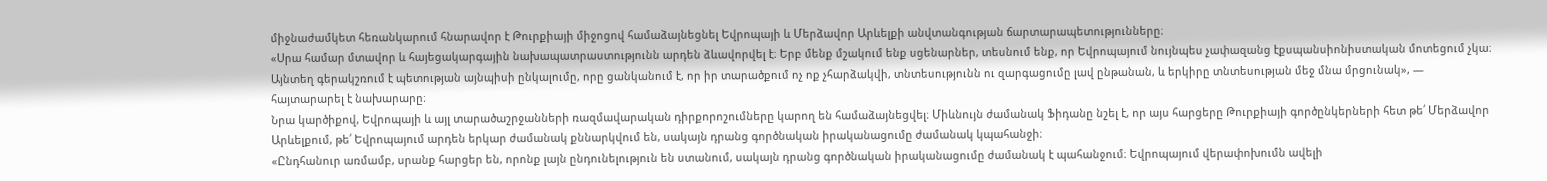միջնաժամկետ հեռանկարում հնարավոր է Թուրքիայի միջոցով համաձայնեցնել Եվրոպայի և Մերձավոր Արևելքի անվտանգության ճարտարապետությունները։
«Սրա համար մտավոր և հայեցակարգային նախապատրաստությունն արդեն ձևավորվել է։ Երբ մենք մշակում ենք սցենարներ, տեսնում ենք, որ Եվրոպայում նույնպես չափազանց էքսպանսիոնիստական մոտեցում չկա։ Այնտեղ գերակշռում է պետության այնպիսի ընկալումը, որը ցանկանում է, որ իր տարածքում ոչ ոք չհարձակվի, տնտեսությունն ու զարգացումը լավ ընթանան, և երկիրը տնտեսության մեջ մնա մրցունակ», — հայտարարել է նախարարը։
Նրա կարծիքով, Եվրոպայի և այլ տարածաշրջանների ռազմավարական դիրքորոշումները կարող են համաձայնեցվել։ Միևնույն ժամանակ Ֆիդանը նշել է, որ այս հարցերը Թուրքիայի գործընկերների հետ թե՛ Մերձավոր Արևելքում, թե՛ Եվրոպայում արդեն երկար ժամանակ քննարկվում են, սակայն դրանց գործնական իրականացումը ժամանակ կպահանջի։
«Ընդհանուր առմամբ, սրանք հարցեր են, որոնք լայն ընդունելություն են ստանում, սակայն դրանց գործնական իրականացումը ժամանակ է պահանջում։ Եվրոպայում վերափոխումն ավելի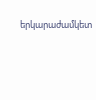երկարաժամկետ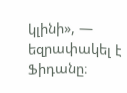կլինի», — եզրափակել է Ֆիդանը։